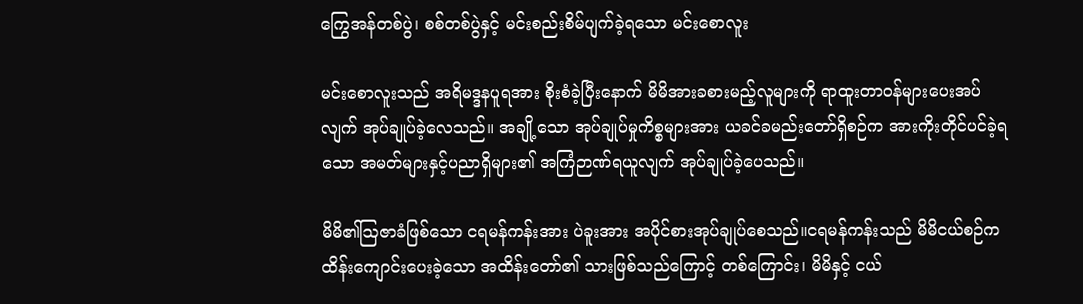ကြွေအန်တစ်ပွဲ၊ စစ်တစ်ပွဲနှင့် မင်းစည်းစိမ်ပျက်ခဲ့ရသော မင်းစောလူး

မင်းစောလူးသည် အရိမဒ္ဒနပူရအား စိုးစံခဲ့ပြီးနောက် မိမိအားခစားမည့်လူများကို ရာထူးတာဝန်များပေးအပ်လျက် အုပ်ချုပ်ခဲ့လေသည်။ အချို့သော အုပ်ချုပ်မှုကိစ္စများအား ယခင်ခမည်းတော်ရှိစဉ်က အားကိုးတိုင်ပင်ခဲ့ရသော အမတ်များနှင့်ပညာရှိများ၏ အကြံဉာဏ်ရယူလျက် အုပ်ချုပ်ခဲ့ပေသည်။

မိမိ၏ဩဇာခံဖြစ်သော ငရမန်ကန်းအား ပဲခူးအား အပိုင်စားအုပ်ချုပ်စေသည်။ငရမန်ကန်းသည် မိမိငယ်စဉ်က ထိန်းကျောင်းပေးခဲ့သော အထိန်းတော်၏ သားဖြစ်သည်ကြောင့် တစ်ကြောင်း၊ မိမိနှင့် ငယ်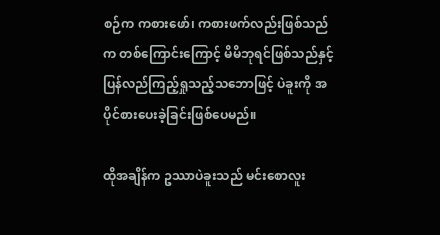စဉ်က ကစားဖော်၊ ကစားဖက်လည်းဖြစ်သည်က တစ်ကြောင်းကြောင့် မိမိဘုရင်ဖြစ်သည်နှင့် ပြန်လည်ကြည့်ရှုသည့်သဘောဖြင့် ပဲခူးကို အပိုင်စားပေးခဲ့ခြင်းဖြစ်ပေမည်။

ထိုအချိန်က ဥဿာပဲခူးသည် မင်းစောလူး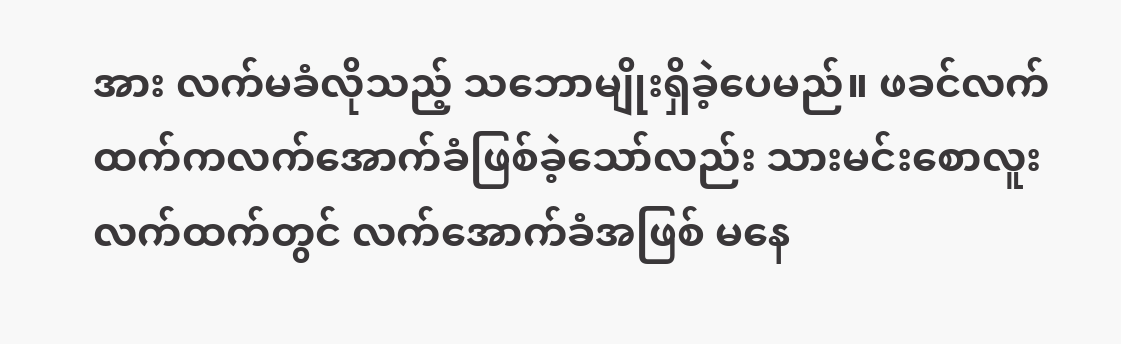အား လက်မခံလိုသည့် သဘောမျိုးရှိခဲ့ပေမည်။ ဖခင်လက်ထက်ကလက်အောက်ခံဖြစ်ခဲ့သော်လည်း သားမင်းစောလူး လက်ထက်တွင် လက်အောက်ခံအဖြစ် မနေ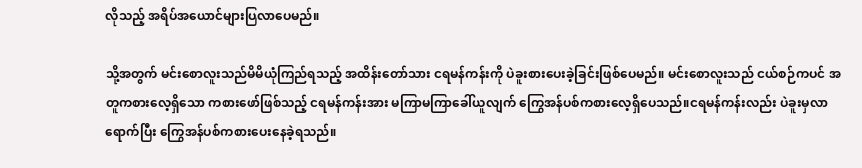လိုသည့် အရိပ်အယောင်များပြလာပေမည်။

သို့အတွက် မင်းစောလူးသည်မိမိယုံကြည်ရသည့် အထိန်းတော်သား ငရမန်ကန်းကို ပဲခူးစားပေးခဲ့ခြင်းဖြစ်ပေမည်။ မင်းစောလူးသည် ငယ်စဉ်ကပင် အတူကစားလေ့ရှိသော ကစားဖော်ဖြစ်သည့် ငရမန်ကန်းအား မကြာမကြာခေါ်ယူလျက် ကြွေအန်ပစ်ကစားလေ့ရှိပေသည်။ငရမန်ကန်းလည်း ပဲခူးမှလာရောက်ပြီး ကြွေအန်ပစ်ကစားပေးနေခဲ့ရသည်။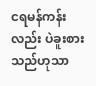ငရမန်ကန်း လည်း ပဲခူးစားသည်ဟုသာ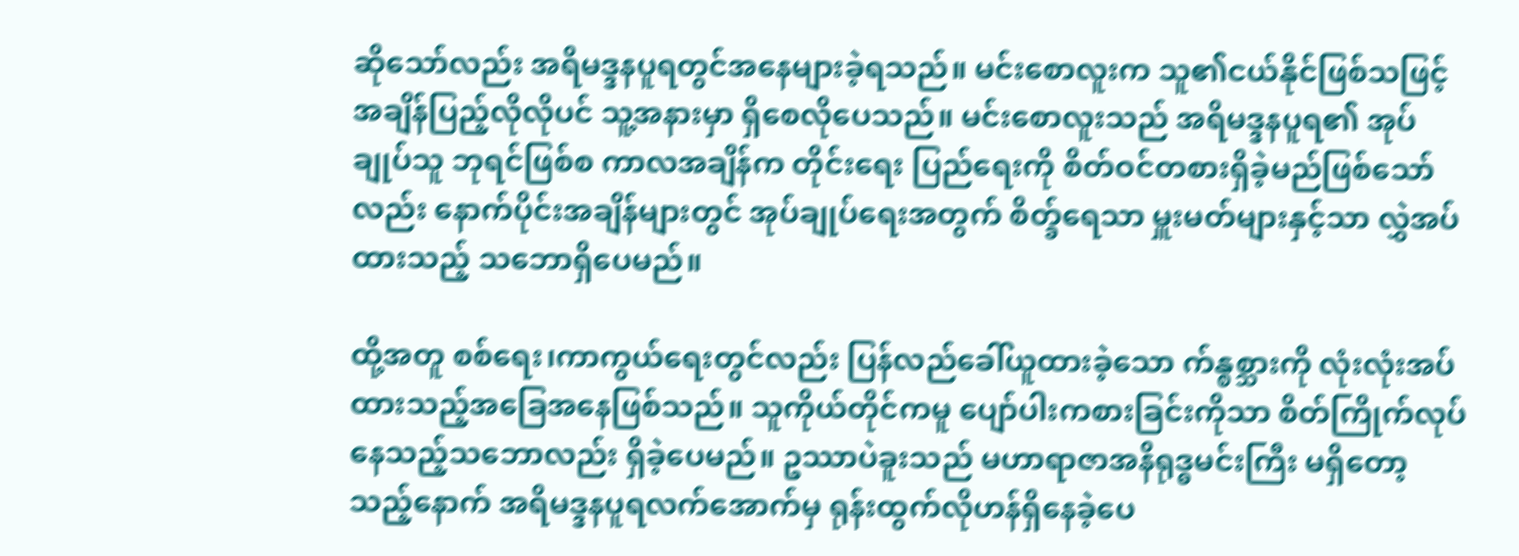ဆိုသော်လည်း အရိမဒ္ဒနပူရတွင်အနေများခဲ့ရသည်။ မင်းစောလူးက သူ၏ငယ်နိုင်ဖြစ်သဖြင့် အချိန်ပြည့်လိုလိုပင် သူ့အနားမှာ ရှိစေလိုပေသည်။ မင်းစောလူးသည် အရိမဒ္ဒနပူရ၏ အုပ်ချုပ်သူ ဘုရင်ဖြစ်စ ကာလအချိန်က တိုင်းရေး ပြည်ရေးကို စိတ်ဝင်တစားရှိခဲ့မည်ဖြစ်သော်လည်း နောက်ပိုင်းအချိန်များတွင် အုပ်ချုပ်ရေးအတွက် စိတ္ခ်ရေသာ မှူးမတ်များနှင့်သာ လွှဲအပ်ထားသည့် သဘောရှိပေမည်။

ထို့အတူ စစ်ရေး၊ကာကွယ်ရေးတွင်လည်း ပြန်လည်ခေါ်ယူထားခဲ့သော က်န္စစ္သားကို လုံးလုံးအပ်ထားသည့်အခြေအနေဖြစ်သည်။ သူကိုယ်တိုင်ကမူ ပျော်ပါးကစားခြင်းကိုသာ စိတ်ကြိုက်လုပ် နေသည့်သဘောလည်း ရှိခဲ့ပေမည်။ ဥဿာပဲခူးသည် မဟာရာဇာအနိရုဒ္ဓမင်းကြီး မရှိတော့သည့်နောက် အရိမဒ္ဒနပူရလက်အောက်မှ ရုန်းထွက်လိုဟန်ရှိနေခဲ့ပေ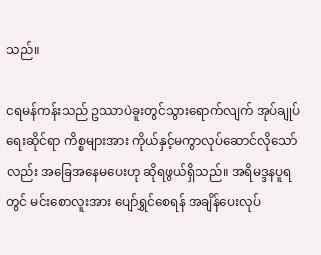သည်။

ငရမန်ကန်းသည် ဥဿာပဲခူးတွင်သွားရောက်လျက် အုပ်ချုပ်ရေးဆိုင်ရာ ကိစ္စများအား ကိုယ်နှင့်မကွာလုပ်ဆောင်လိုသော်လည်း အခြေအနေမပေးဟု ဆိုရဖွယ်ရှိသည်။ အရိမဒ္ဒနပူရတွင် မင်းစောလူးအား ပျော်ရွှင်စေရန် အချိန်ပေးလုပ်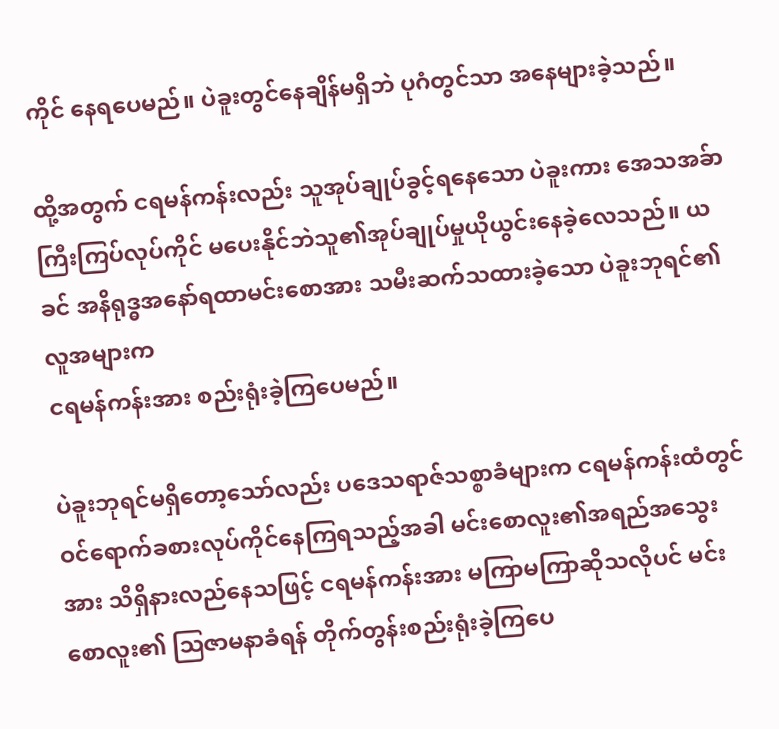ကိုင် နေရပေမည်။ ပဲခူးတွင်နေချိန်မရှိဘဲ ပုဂံတွင်သာ အနေများခဲ့သည်။

ထို့အတွက် ငရမန်ကန်းလည်း သူအုပ်ချုပ်ခွင့်ရနေသော ပဲခူးကား အေသအခ်ာ ကြီးကြပ်လုပ်ကိုင် မပေးနိုင်ဘဲသူ၏အုပ်ချုပ်မှုယိုယွင်းနေခဲ့လေသည်။ ယခင် အနိရုဒ္ဓအနော်ရထာမင်းစောအား သမီးဆက်သထားခဲ့သော ပဲခူးဘုရင်၏ လူအများက
ငရမန်ကန်းအား စည်းရုံးခဲ့ကြပေမည်။

ပဲခူးဘုရင်မရှိတော့သော်လည်း ပဒေသရာဇ်သစ္စာခံများက ငရမန်ကန်းထံတွင် ဝင်ရောက်ခစားလုပ်ကိုင်နေကြရသည့်အခါ မင်းစောလူး၏အရည်အသွေးအား သိရှိနားလည်နေသဖြင့် ငရမန်ကန်းအား မကြာမကြာဆိုသလိုပင် မင်းစောလူး၏ ဩဇာမနာခံရန် တိုက်တွန်းစည်းရုံးခဲ့ကြပေ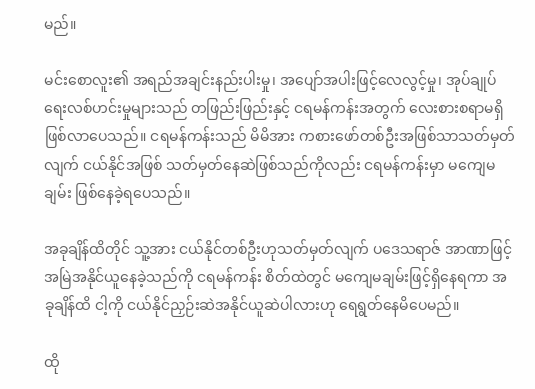မည်။

မင်းစောလူး၏ အရည်အချင်းနည်းပါးမှု၊ အပျော်အပါးဖြင့်လေလွင့်မှု၊ အုပ်ချုပ်ရေးလစ်ဟင်းမှုများသည် တဖြည်းဖြည်းနှင့် ငရမန်ကန်းအတွက် လေးစားစရာမရှိ ဖြစ်လာပေသည်။ ငရမန်ကန်းသည် မိမိအား ကစားဖော်တစ်ဦးအဖြစ်သာသတ်မှတ်လျက် ငယ်နိုင်အဖြစ် သတ်မှတ်နေဆဲဖြစ်သည်ကိုလည်း ငရမန်ကန်းမှာ မကျေမချမ်း ဖြစ်နေခဲ့ရပေသည်။

အခုချိန်ထိတိုင် သူ့အား ငယ်နိုင်တစ်ဦးဟုသတ်မှတ်လျက် ပဒေသရာဇ် အာဏာဖြင့် အမြဲအနိုင်ယူနေခဲ့သည်ကို ငရမန်ကန်း စိတ်ထဲတွင် မကျေမချမ်းဖြင့်ရှိနေရကာ အခုချိန်ထိ ငါ့ကို ငယ်နိုင်ညှဉ်းဆဲအနိုင်ယူဆဲပါလားဟု ရေရွတ်နေမိပေမည်။

ထို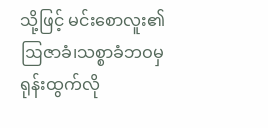သို့ဖြင့် မင်းစောလူး၏ ဩဇာခံ၊သစ္စာခံဘဝမှ ရုန်းထွက်လို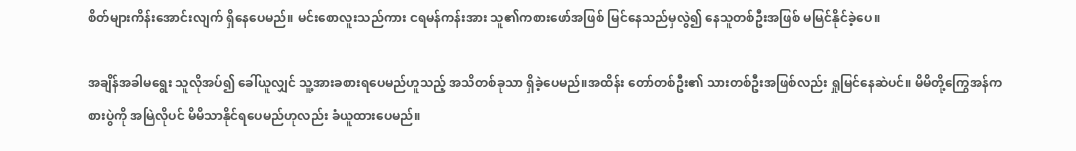စိတ်များကိန်းအောင်းလျက် ရှိနေပေမည်။ မင်းစောလူးသည်ကား ငရမန်ကန်းအား သူ၏ကစားဖော်အဖြစ် မြင်နေသည်မှလွဲ၍ နေသူတစ်ဦးအဖြစ် မမြင်နိုင်ခဲ့ပေ။

အချိန်အခါမရွေး သူလိုအပ်၍ ခေါ်ယူလျှင် သူ့အားခစားရပေမည်ဟူသည့် အသိတစ်ခုသာ ရှိခဲ့ပေမည်။အထိန်း တော်တစ်ဦး၏ သားတစ်ဦးအဖြစ်လည်း ရှုမြင်နေဆဲပင်။ မိမိတို့ကြွေအန်ကစားပွဲကို အမြဲလိုပင် မိမိသာနိုင်ရပေမည်ဟုလည်း ခံယူထားပေမည်။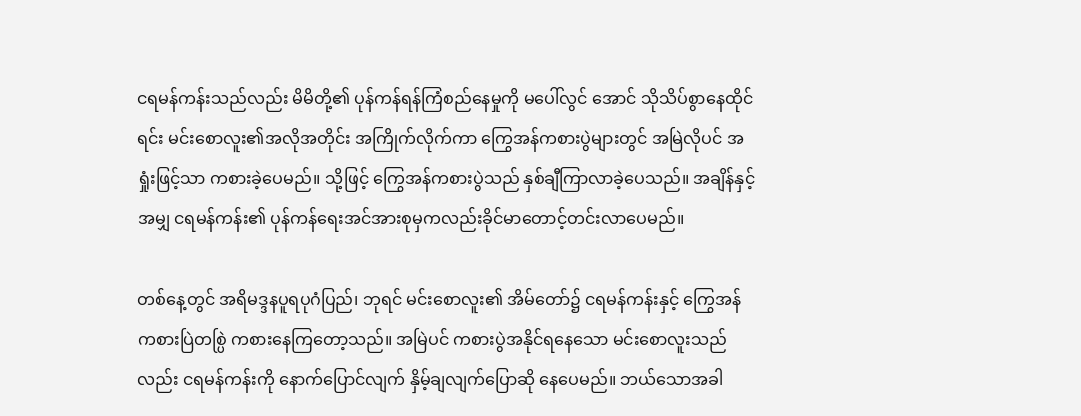ငရမန်ကန်းသည်လည်း မိမိတို့၏ ပုန်ကန်ရန်ကြံစည်နေမှုကို မပေါ်လွင် အောင် သိုသိပ်စွာနေထိုင်ရင်း မင်းစောလူး၏အလိုအတိုင်း အကြိုက်လိုက်ကာ ကြွေအန်ကစားပွဲများတွင် အမြဲလိုပင် အရှုံးဖြင့်သာ ကစားခဲ့ပေမည်။ သို့ဖြင့် ကြွေအန်ကစားပွဲသည် နှစ်ချီကြာလာခဲ့ပေသည်။ အချိန်နှင့်အမျှ ငရမန်ကန်း၏ ပုန်ကန်ရေးအင်အားစုမှကလည်းခိုင်မာတောင့်တင်းလာပေမည်။

တစ်နေ့တွင် အရိမဒ္ဒနပူရပုဂံပြည်၊ ဘုရင် မင်းစောလူး၏ အိမ်တော်၌ ငရမန်ကန်းနှင့် ကြွေအန် ကစားပြဲတစ္ပြဲ ကစားနေကြတော့သည်။ အမြဲပင် ကစားပွဲအနိုင်ရနေသော မင်းစောလူးသည်လည်း ငရမန်ကန်းကို နောက်ပြောင်လျက် နှိမ့်ချလျက်ပြောဆို နေပေမည်။ ဘယ်သောအခါ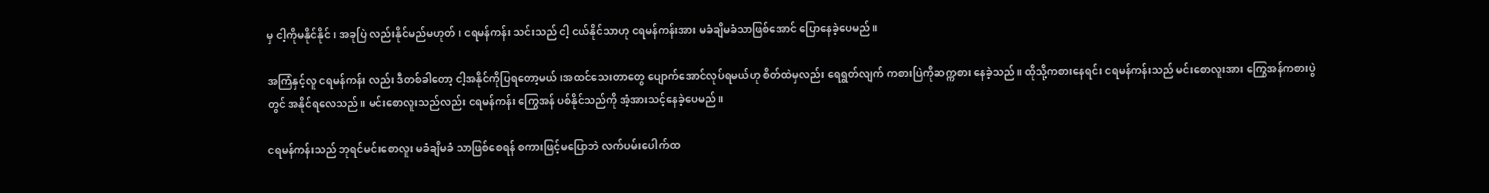မှ ငါ့ကိုမနိုင်နိုင်၊ အခုပြဲ လည်းနိုင်မည်မဟုတ်၊ ငရမန်ကန်း သင်းသည် ငါ့ ငယ်နိုင်သာဟု ငရမန်ကန်းအား မခံချိမခံသာဖြစ်အောင် ပြောနေခဲ့ပေမည်။

အကြံနှင့်လူ ငရမန်ကန်း လည်း ဒီတစ်ခါတော့ ငါ့အနိုင်ကိုပြရတော့မယ်၊အထင်သေးတာတွေ ပျောက်အောင်လုပ်ရမယ်ဟု စိတ်ထဲမှလည်း ရေရွတ်လျက် ကစားပြဲကိုဆက္ကစား နေခဲ့သည်။ ထိုသို့ကစားနေရင်း ငရမန်ကန်းသည် မင်းစောလူးအား ကြွေအန်ကစားပွဲတွင် အနိုင်ရလေသည်။ မင်းစောလူးသည်လည်း ငရမန်ကန်း ကြွေအန် ပစ်နိုင်သည်ကို အံ့အားသင့်နေခဲ့ပေမည်။

ငရမန်ကန်းသည် ဘုရင်မင်းစောလူး မခံချိမခံ သာဖြစ်စေရန် စကားဖြင့်မပြောဘဲ လက်ပမ်းပေါက်ထ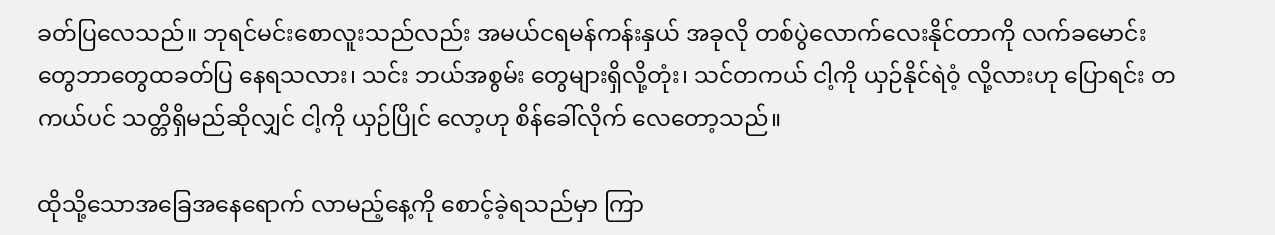ခတ်ပြလေသည်။ ဘုရင်မင်းစောလူးသည်လည်း အမယ်ငရမန်ကန်းနှယ် အခုလို တစ်ပွဲလောက်လေးနိုင်တာကို လက်ခမောင်းတွေဘာတွေထခတ်ပြ နေရသလား၊ သင်း ဘယ်အစွမ်း တွေများရှိလို့တုံး၊ သင်တကယ် ငါ့ကို ယှဉ်နိုင်ရဲဝံ့ လို့လားဟု ပြောရင်း တကယ်ပင် သတ္တိရှိမည်ဆိုလျှင် ငါ့ကို ယှဉ်ပြိုင် လော့ဟု စိန်ခေါ်လိုက် လေတော့သည်။

ထိုသို့သောအခြေအနေရောက် လာမည့်နေ့ကို စောင့်ခဲ့ရသည်မှာ ကြာ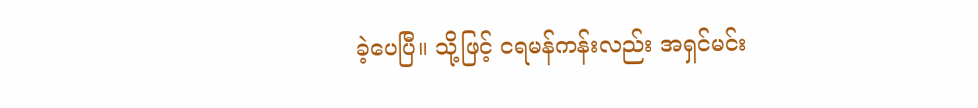ခဲ့ပေပြီ။ သို့ဖြင့် ငရမန်ကန်းလည်း အရှင်မင်း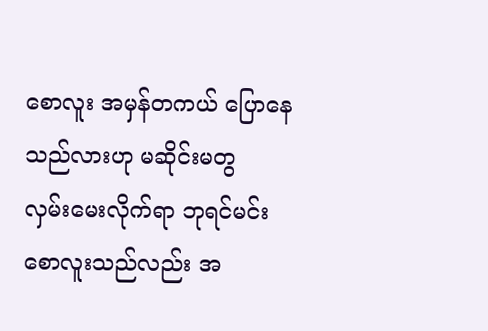စောလူး အမှန်တကယ် ပြောနေသည်လားဟု မဆိုင်းမတွ
လှမ်းမေးလိုက်ရာ ဘုရင်မင်းစောလူးသည်လည်း အ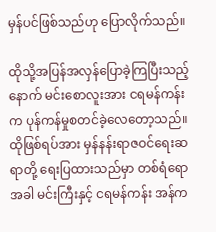မှန်ပင်ဖြစ်သည်ဟု ပြောလိုက်သည်။

ထိုသို့အပြန်အလှန်ပြောခဲ့ကြပြီးသည့်နောက် မင်းစောလူးအား ငရမန်ကန်းက ပုန်ကန်မှုစတင်ခဲ့လေတော့သည်။ ထိုဖြစ်ရပ်အား မှန်နန်းရာဇဝင်ရေးဆရာတို့ ရေးပြထားသည်မှာ တစ်ရံရောအခါ မင်းကြီးနှင့် ငရမန်ကန်း အန်က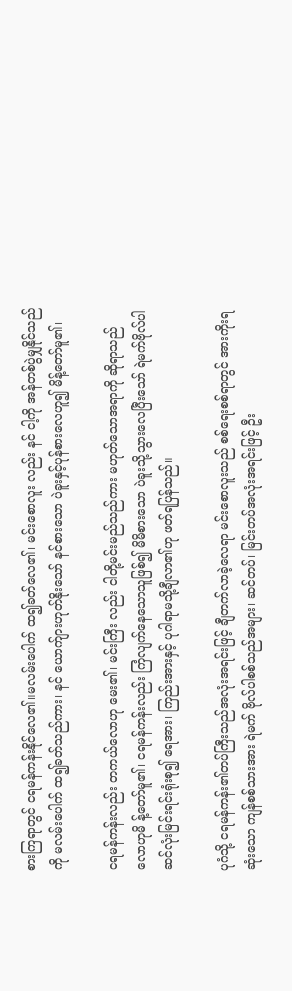စားကြရာတွင် ငရမန်ကန်းနိုင်လေ၏။မလမ်းပေါက် ထ၍ခတ်လေ၏၊ မင်းစောလူး လည်း နင် ငါ့ကို အန်တစ်ပွဲမျှနိုင်သည်ကို မလမ်းပေါက် ထ၍ခတ်သည်ကား၊ နင် ယောက်ျားဟုတ်နိုးသော် နင်စားသော ပဲခူးနှင့်ပုန်စားလေဟူ၍ မိန့်တော်မူ၏၊

ငရမန်ကန်းလည်း တကယ်လောဟု မေး၏၊ မင်းကြီး လည်း ငါတို့မင်းမည်သည်ကား မဟုတ်သောအရာကို ဆိုရာသည်လောဟုမိ န့်တော်မူ၏၊ ငရမန်ကန်းလည်း ကြံလျက်နေသောသူဖြစ်၍ မိမိစားသော ပဲခူးသို့သွားလေပြီးသော် ရဲမက်ဗိုလ်ပါ ဆင်လုံးမြင်းရင်းရုံးစု၍ ရေအား၊ ကြည်းအားနှင့် ပုဂါရာမသို့ချီလာ၏ဟု ဖတ်ရပြန်သည်။

ပုဂံသို့ ငရမန်ကန်း၏တပ်ကြီးသည်အလုံးအရင်းဖြင့် ချီတက်လာခဲ့လေရာ မင်းစောလူးသည် စစ်ရေးစစ်ရာတွင် အားကိုးရဆုံးသော ကျန်စစ်သားအား ရဲမက် ဗိုလ်ပါစစ်သည်အများ၊ ဆင်တပ်၊ မြင်းတပ်အလုံးအရင်းဖြင့် ဦး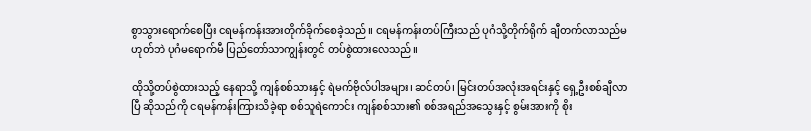စွာသွားရောက်စေပြီး ငရမန်ကန်းအားတိုက်ခိုက်စေခဲ့သည်။ ငရမန်ကန်းတပ်ကြီးသည် ပုဂံသို့တိုက်ရိုက် ချီတက်လာသည်မဟုတ်ဘဲ ပုဂံမရောက်မီ ပြည်တော်သာကျွန်းတွင် တပ်စွဲထားလေသည်။

ထိုသို့တပ်စွဲထားသည့် နေရာသို့ ကျန်စစ်သားနှင့် ရဲမက်ဗိုလ်ပါအများ၊ ဆင်တပ်၊ မြင်းတပ်အလုံးအရင်းနှင့် ရှေ့ဦးစစ်ချီလာပြီ ဆိုသည်ကို ငရမန်ကန်းကြားသိခဲ့ရာ စစ်သူရဲကောင်း ကျန်စစ်သား၏ စစ်အရည်အသွေးနှင့် စွမ်းအားကို စိုး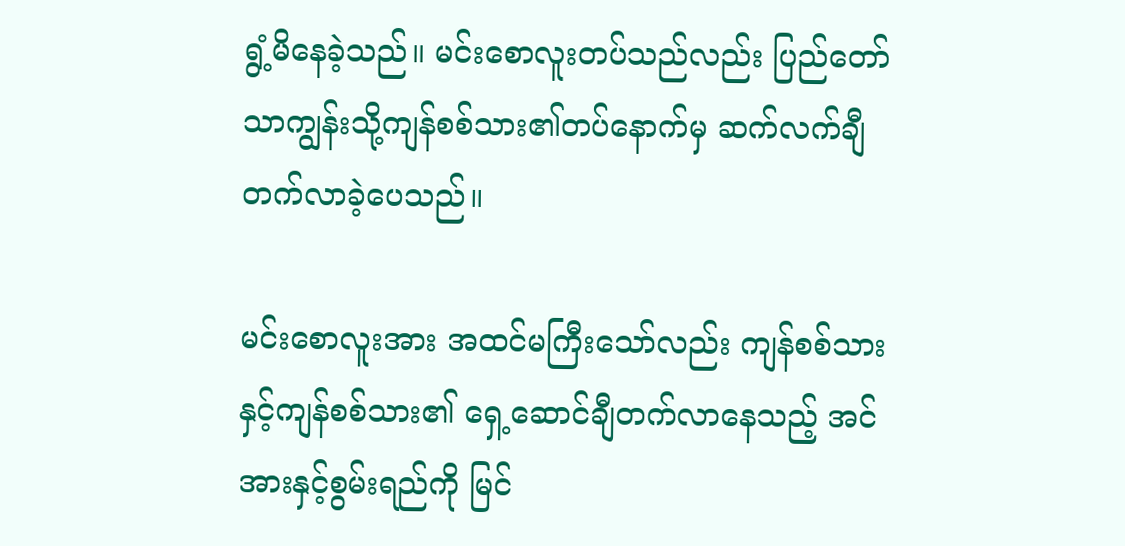ရွံ့မိနေခဲ့သည်။ မင်းစောလူးတပ်သည်လည်း ပြည်တော်သာကျွန်းသို့ကျန်စစ်သား၏တပ်နောက်မှ ဆက်လက်ချီတက်လာခဲ့ပေသည်။

မင်းစောလူးအား အထင်မကြီးသော်လည်း ကျန်စစ်သားနှင့်ကျန်စစ်သား၏ ရှေ့ဆောင်ချီတက်လာနေသည့် အင်အားနှင့်စွမ်းရည်ကို မြင်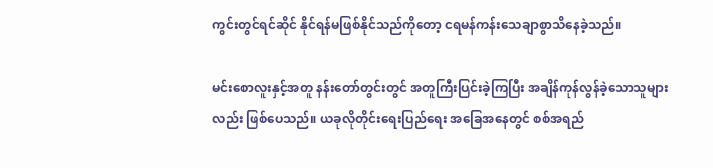ကွင်းတွင်ရင်ဆိုင် နိုင်ရန်မဖြစ်နိုင်သည်ကိုတော့ ငရမန်ကန်းသေချာစွာသိနေခဲ့သည်။

မင်းစောလူးနှင့်အတူ နန်းတော်တွင်းတွင် အတူကြီးပြင်းခဲ့ကြပြီး အချိန်ကုန်လွန်ခဲ့သောသူများ လည်း ဖြစ်ပေသည်။ ယခုလိုတိုင်းရေးပြည်ရေး အခြေအနေတွင် စစ်အရည်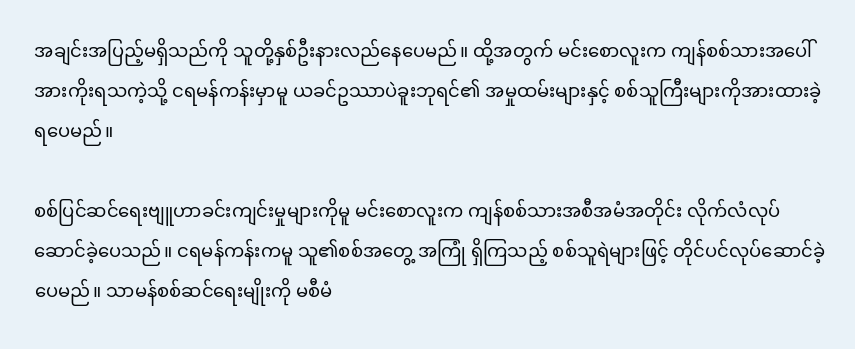အချင်းအပြည့်မရှိသည်ကို သူတို့နှစ်ဦးနားလည်နေပေမည်။ ထို့အတွက် မင်းစောလူးက ကျန်စစ်သားအပေါ် အားကိုးရသကဲ့သို့ ငရမန်ကန်းမှာမူ ယခင်ဥဿာပဲခူးဘုရင်၏ အမှုထမ်းများနှင့် စစ်သူကြီးများကိုအားထားခဲ့ရပေမည်။

စစ်ပြင်ဆင်ရေးဗျူဟာခင်းကျင်းမှုများကိုမူ မင်းစောလူးက ကျန်စစ်သားအစီအမံအတိုင်း လိုက်လံလုပ်ဆောင်ခဲ့ပေသည်။ ငရမန်ကန်းကမူ သူ၏စစ်အတွေ့ အကြုံ ရှိကြသည့် စစ်သူရဲများဖြင့် တိုင်ပင်လုပ်ဆောင်ခဲ့ပေမည်။ သာမန်စစ်ဆင်ရေးမျိုးကို မစီမံ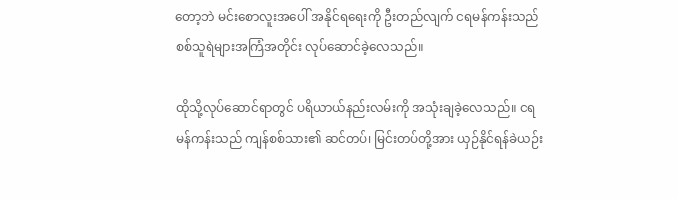တော့ဘဲ မင်းစောလူးအပေါ် အနိုင်ရရေးကို ဦးတည်လျက် ငရမန်ကန်းသည် စစ်သူရဲများအကြံအတိုင်း လုပ်ဆောင်ခဲ့လေသည်။

ထိုသို့လုပ်ဆောင်ရာတွင် ပရိယာယ်နည်းလမ်းကို အသုံးချခဲ့လေသည်။ ငရမန်ကန်းသည် ကျန်စစ်သား၏ ဆင်တပ်၊ မြင်းတပ်တို့အား ယှဉ်နိုင်ရန်ခဲယဉ်း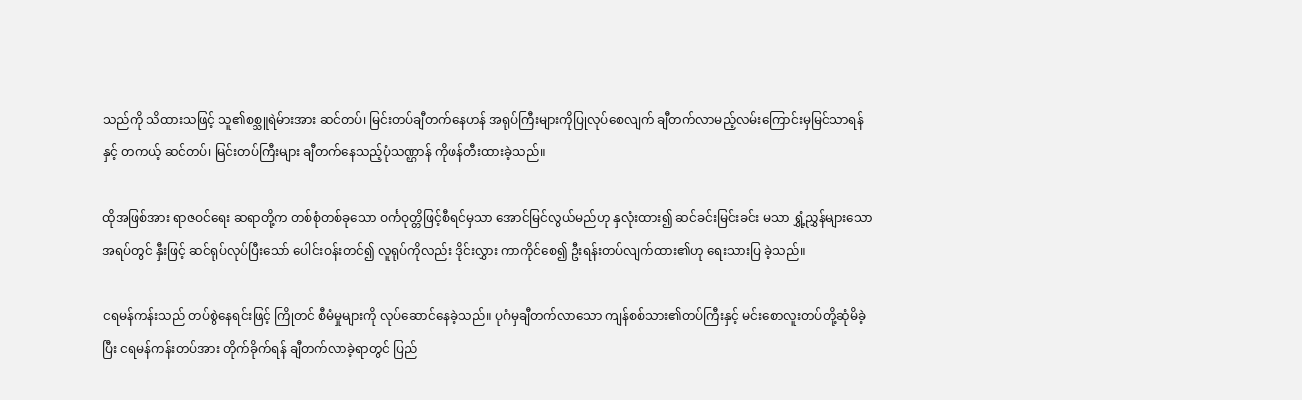သည်ကို သိထားသဖြင့် သူ၏စစ္သူရဲမ်ားအား ဆင်တပ်၊ မြင်းတပ်ချီတက်နေဟန် အရုပ်ကြီးများကိုပြုလုပ်စေလျက် ချီတက်လာမည့်လမ်းကြောင်းမှမြင်သာရန်နှင့် တကယ့် ဆင်တပ်၊ မြင်းတပ်ကြီးများ ချီတက်နေသည့်ပုံသဏ္ဌာန် ကိုဖန်တီးထားခဲ့သည်။

ထိုအဖြစ်အား ရာဇဝင်ရေး ဆရာတို့က တစ်စုံတစ်ခုသော ဝင်္ကဝုတ္တိဖြင့်စီရင်မှသာ အောင်မြင်လွယ်မည်ဟု နှလုံးထား၍ ဆင်ခင်းမြင်းခင်း မသာ ရွှံ့ညွှန်များသောအရပ်တွင် နှီးဖြင့် ဆင်ရုပ်လုပ်ပြီးသော် ပေါင်းဝန်းတင်၍ လူရုပ်ကိုလည်း ဒိုင်းလွှား ကာကိုင်စေ၍ ဦးရန်းတပ်လျက်ထား၏ဟု ရေးသားပြ ခဲ့သည်။

ငရမန်ကန်းသည် တပ်စွဲနေရင်းဖြင့် ကြိုတင် စီမံမှုများကို လုပ်ဆောင်နေခဲ့သည်။ ပုဂံမှချီတက်လာသော ကျန်စစ်သား၏တပ်ကြီးနှင့် မင်းစောလူးတပ်တို့ဆုံမိခဲ့ပြီး ငရမန်ကန်းတပ်အား တိုက်ခိုက်ရန် ချီတက်လာခဲ့ရာတွင် ပြည်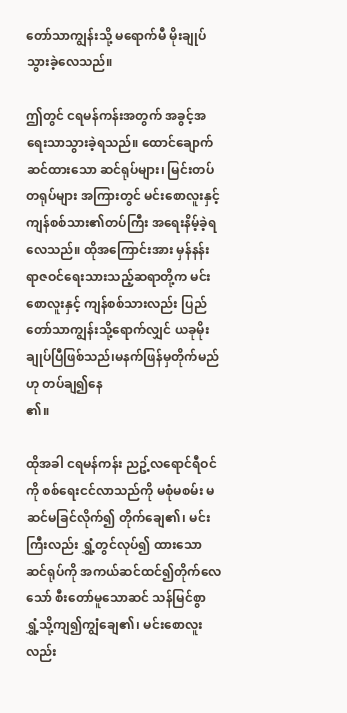တော်သာကျွန်းသို့ မရောက်မီ မိုးချုပ်သွားခဲ့လေသည်။

ဤတွင် ငရမန်ကန်းအတွက် အခွင့်အရေးသာသွားခဲ့ရသည်။ ထောင်ချောက်ဆင်ထားသော ဆင်ရုပ်များ၊ မြင်းတပ်တရုပ်များ အကြားတွင် မင်းစောလူးနှင့်ကျန်စစ်သား၏တပ်ကြီး အရေးနိမ့်ခဲ့ရလေသည်။ ထိုအကြောင်းအား မှန်နန်း ရာဇဝင်ရေးသားသည့်ဆရာတို့က မင်းစောလူးနှင့် ကျန်စစ်သားလည်း ပြည်တော်သာကျွန်းသို့ရောက်လျှင် ယခုမိုးချုပ်ပြီဖြစ်သည်၊မနက်ဖြန်မှတိုက်မည်ဟု တပ်ချ၍နေ
၏။

ထိုအခါ ငရမန်ကန်း ညဥ့်လရောင်ရီဝင်ကို စစ်ရေးငင်လာသည်ကို မစုံမစမ်း မဆင်မခြင်လိုက်၍ တိုက်ချေ၏၊ မင်းကြီးလည်း ရွှံ့တွင်လုပ်၍ ထားသော ဆင်ရုပ်ကို အကယ်ဆင်ထင်၍တိုက်လေသော် စီးတော်မူသောဆင် သန်မြင်စွာ ရွှံ့သို့ကျ၍ကျွံချေ၏၊ မင်းစောလူးလည်း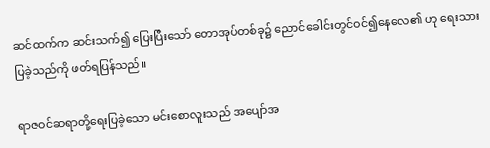ဆင်ထက်က ဆင်းသက်၍ ပြေးပြီးသော် တောအုပ်တစ်ခု၌ ညောင်ခေါင်းတွင်ဝင်၍နေလေ၏ ဟု ရေးသားပြခဲ့သည်ကို ဖတ်ရပြန်သည်။

ရာဇဝင်ဆရာတို့ရေးပြခဲ့သော မင်းစောလူးသည် အပျော်အ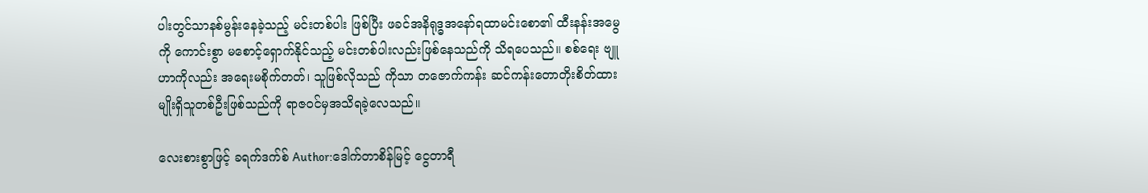ပါးတွင်သာနစ်မွန်းနေခဲ့သည့် မင်းတစ်ပါး ဖြစ်ပြီး ဖခင်အနိရုဒ္ဓအနော်ရထာမင်းစော၏ ထီးနန်းအမွေကို ကောင်းစွာ မစောင့်ရှောက်နိုင်သည့် မင်းတစ်ပါးလည်းဖြစ်နေသည်ကို သိရပေသည်။ စစ်ရေး ဗျူဟာကိုလည်း အရေးမစိုက်တတ်၊ သူဖြစ်လိုသည် ကိုသာ တဇောက်ကန်း ဆင်ကန်းတောတိုးစိတ်ထား မျိုးရှိသူတစ်ဦးဖြစ်သည်ကို ရာဇဝင်မှအသိရခဲ့လေသည်။

လေးစားစွာဖြင့် ခရက်ဒက်စ် Author:ဒေါက်တာစိန်မြင့် ငွေတာရီ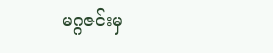မဂ္ဂဇင်းမှ